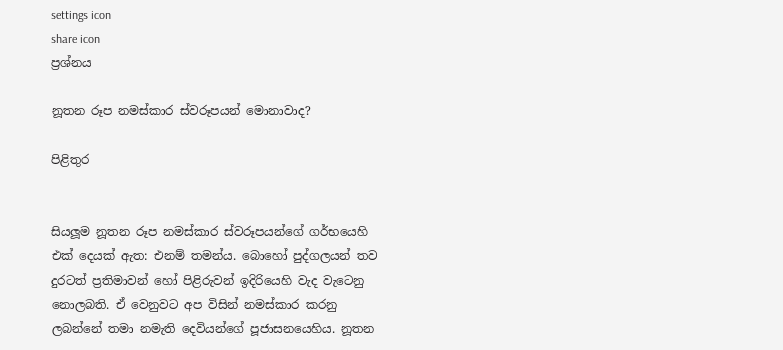settings icon
share icon
ප්‍රශ්නය

නූතන රූප නමස්කාර ස්වරූපයන් මොනාවාද?

පිළිතුර


සියලූම නූතන රූප නමස්කාර ස්වරූපයන්ගේ ගර්භයෙහි එක් දෙයක් ඇත: එනම් තමන්ය. බොහෝ පුද්ගලයන් තව දුරටත් ප්‍රතිමාවන් හෝ පිළිරුවන් ඉදිරියෙහි වැද වැටෙනු නොලබති. ඒ වෙනුවට අප විසින් නමස්කාර කරනු ලබන්නේ තමා නමැති දෙවියන්ගේ පූජාසනයෙහිය. නූතන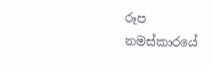රූප නමස්කාරයේ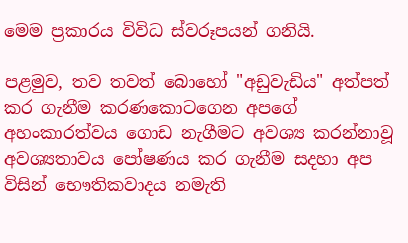මෙම ප්‍රකාරය විවිධ ස්වරූපයන් ගනියි.

පළමුව, තව තවත් බොහෝ "අඩුවැඩිය" අත්පත් කර ගැනීම කරණකොටගෙන අපගේ අහංකාරත්වය ගොඩ නැගීමට අවශ්‍ය කරන්නාවූ අවශ්‍යතාවය පෝෂණය කර ගැනීම සදහා අප විසින් භෞතිකවාදය නමැති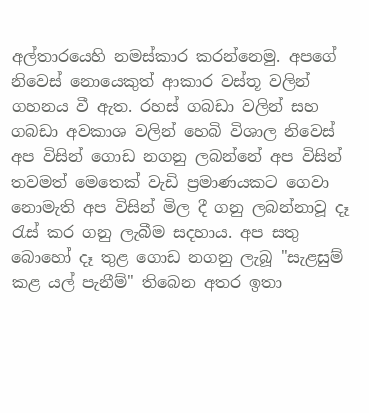අල්තාරයෙහි නමස්කාර කරන්නෙමු. අපගේ නිවෙස් නොයෙකුත් ආකාර වස්තූ වලින් ගහනය වී ඇත. රහස් ගබඩා වලින් සහ ගබඩා අවකාශ වලින් හෙබි විශාල නිවෙස් අප විසින් ගොඩ නගනු ලබන්නේ අප විසින් තවමත් මෙතෙක් වැඩි ප්‍රමාණයකට ගෙවා නොමැති අප විසින් මිල දී ගනු ලබන්නාවූ දෑ රැස් කර ගනු ලැබීම සදහාය. අප සතු බොහෝ දෑ තුළ ගොඩ නගනු ලැබූ "සැළසුම් කළ යල් පැනීම්" තිබෙන අතර ඉතා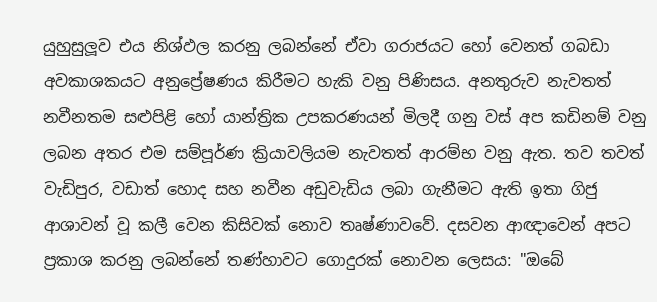යුහුසුලූව එය නිශ්ඵල කරනු ලබන්නේ ඒවා ගරාජයට හෝ වෙනත් ගබඩා අවකාශකයට අනුප්‍රේෂණය කිරීමට හැකි වනු පිණිසය. අනතුරුව නැවතත් නවීනතම සළුපිළි හෝ යාන්ත්‍රික උපකරණයන් මිලදී ගනු වස් අප කඩිනම් වනු ලබන අතර එම සම්පූර්ණ ක්‍රියාවලියම නැවතත් ආරම්භ වනු ඇත. තව තවත් වැඩිපුර, වඩාත් හොද සහ නවීන අඩුවැඩිය ලබා ගැනීමට ඇති ඉතා ගිජු ආශාවන් වූ කලී වෙන කිසිවක් නොව තෘෂ්ණාවවේ. දසවන ආඥාවෙන් අපට ප්‍රකාශ කරනු ලබන්නේ තණ්හාවට ගොදුරක් නොවන ලෙසය: "ඔබේ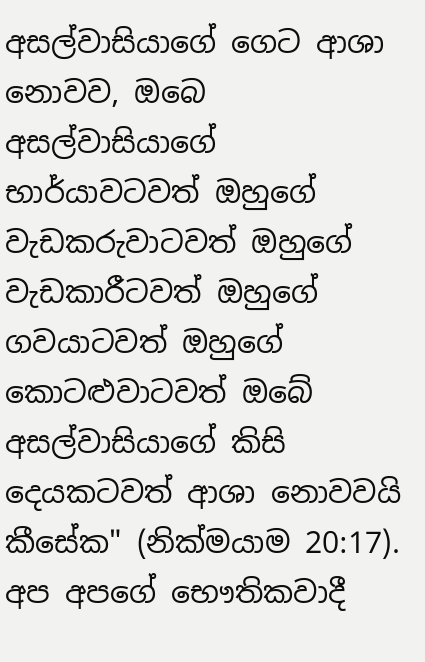අසල්වාසියාගේ ගෙට ආශා නොවව, ඔබෙ අසල්වාසියාගේ භාර්යාවටවත් ඔහුගේ වැඩකරුවාටවත් ඔහුගේ වැඩකාරීටවත් ඔහුගේ ගවයාටවත් ඔහුගේ කොටළුවාටවත් ඔබේ අසල්වාසියාගේ කිසි දෙයකටවත් ආශා නොවවයි කීසේක" (නික්මයාම 20:17). අප අපගේ භෞතිකවාදී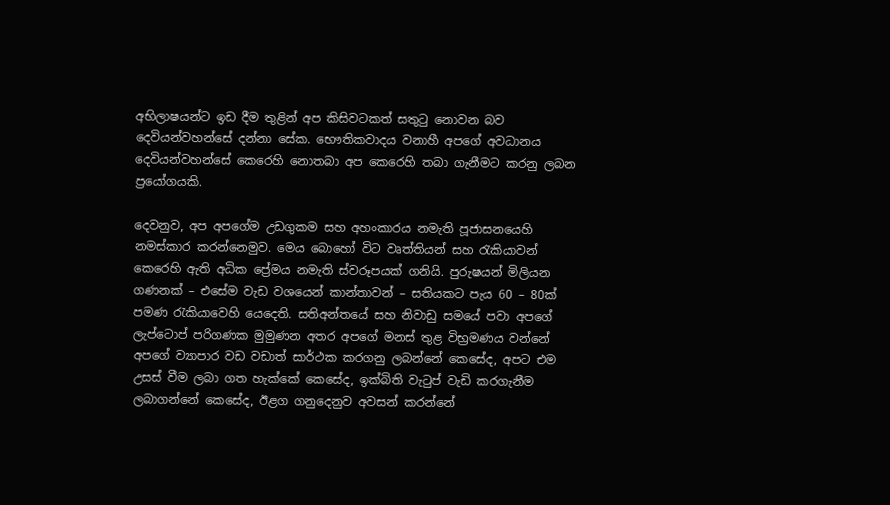අභිලාෂයන්ට ඉඩ දීම තුළින් අප කිසිවටකත් සතුටු නොවන බව දෙවියන්වහන්සේ දන්නා සේක. භෞතිකවාදය වනාහී අපගේ අවධානය දෙවියන්වහන්සේ කෙරෙහි නොතබා අප කෙරෙහි තබා ගැනීමට කරනු ලබන ප්‍රයෝගයකි.

දෙවනුව, අප අපගේම උඩගුකම සහ අහංකාරය නමැති පූජාසනයෙහි නමස්කාර කරන්නෙමුව. මෙය බොහෝ විට වෘත්තියන් සහ රැකියාවන් කෙරෙහි ඇති අධික ප්‍රේමය නමැති ස්වරූපයක් ගනියි. පුරුෂයන් මිලියන ගණනක් – එසේම වැඩ වශයෙන් කාන්තාවන් – සතියකට පැය 60 – 80ක් පමණ රැකියාවෙහි යෙදෙති. සතිඅන්තයේ සහ නිවාඩු සමයේ පවා අපගේ ලැප්ටොප් පරිගණක මුමුණන අතර අපගේ මනස් තුළ විභ්‍රමණය වන්නේ අපගේ ව්‍යාපාර වඩ වඩාත් සාර්ථක කරගනු ලබන්නේ කෙසේද, අපට එම උසස් වීම ලබා ගත හැක්කේ කෙසේද, ඉක්බිති වැටුප් වැඩි කරගැනීම ලබාගන්නේ කෙසේද, ඊළග ගනුදෙනුව අවසන් කරන්නේ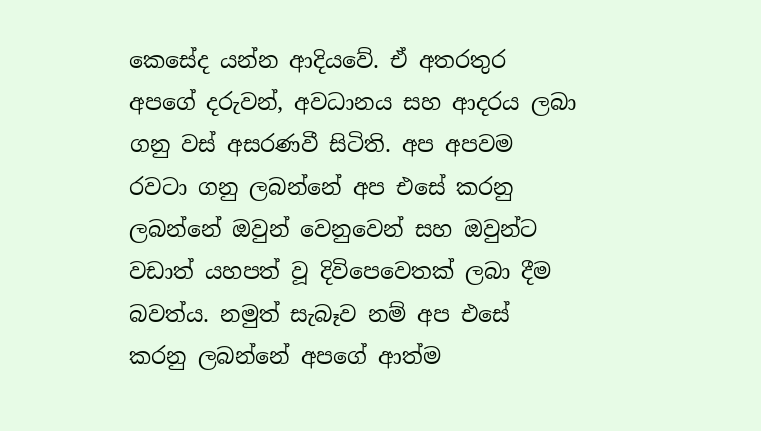කෙසේද යන්න ආදියවේ. ඒ අතරතුර අපගේ දරුවන්, අවධානය සහ ආදරය ලබා ගනු වස් අසරණවී සිටිති. අප අපවම රවටා ගනු ලබන්නේ අප එසේ කරනු ලබන්නේ ඔවුන් වෙනුවෙන් සහ ඔවුන්ට වඩාත් යහපත් වූ දිවිපෙවෙතක් ලබා දීම බවත්ය. නමුත් සැබෑව නම් අප එසේ කරනු ලබන්නේ අපගේ ආත්ම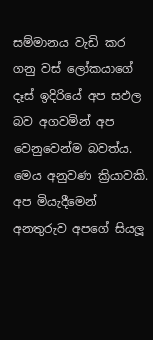සම්මානය වැඩි කර ගනු වස් ලෝකයාගේ දෑස් ඉදිරියේ අප සඵල බව අගවමින් අප වෙනුවෙන්ම බවත්ය. මෙය අනුවණ ක්‍රියාවකි. අප මියැදීමෙන් අනතුරුව අපගේ සියලූ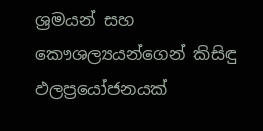ශ්‍රමයන් සහ කෞශල්‍යයන්ගෙන් කිසිඳු ඵලප්‍රයෝජනයක්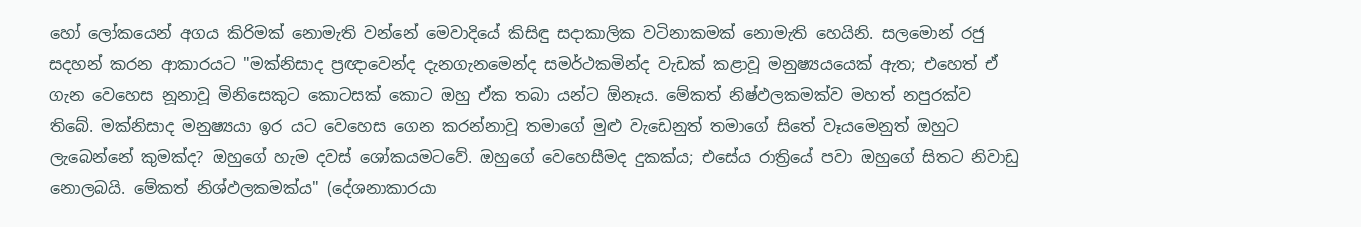හෝ ලෝකයෙන් අගය කිරිමක් නොමැති වන්නේ මෙවාදියේ කිසිඳු සදාකාලික වටිනාකමක් නොමැති හෙයිනි. සලමොන් රජු සදහන් කරන ආකාරයට "මක්නිසාද ප්‍රඥාවෙන්ද දැනගැනමෙන්ද සමර්ථකමින්ද වැඩක් කළාවූ මනුෂ්‍යයයෙක් ඇත; එහෙත් ඒ ගැන වෙහෙස නූනාවූ මිනිසෙකුට කොටසක් කොට ඔහු ඒක තබා යන්ට ඕනෑය. මේකත් නිෂ්ඵලකමක්ව මහත් නපුරක්ව තිබේ. මක්නිසාද මනුෂ්‍යයා ඉර යට වෙහෙස ගෙන කරන්නාවූ තමාගේ මුළු වැඩෙනුත් තමාගේ සිතේ වෑයමෙනුත් ඔහුට ලැබෙන්නේ කුමක්ද? ඔහුගේ හැම දවස් ශෝකයමටවේ. ඔහුගේ වෙහෙසීමද දුකක්ය; එසේය රාත්‍රියේ පවා ඔහුගේ සිතට නිවාඩු නොලබයි. මේකත් නිශ්ඵලකමක්ය" (දේශනාකාරයා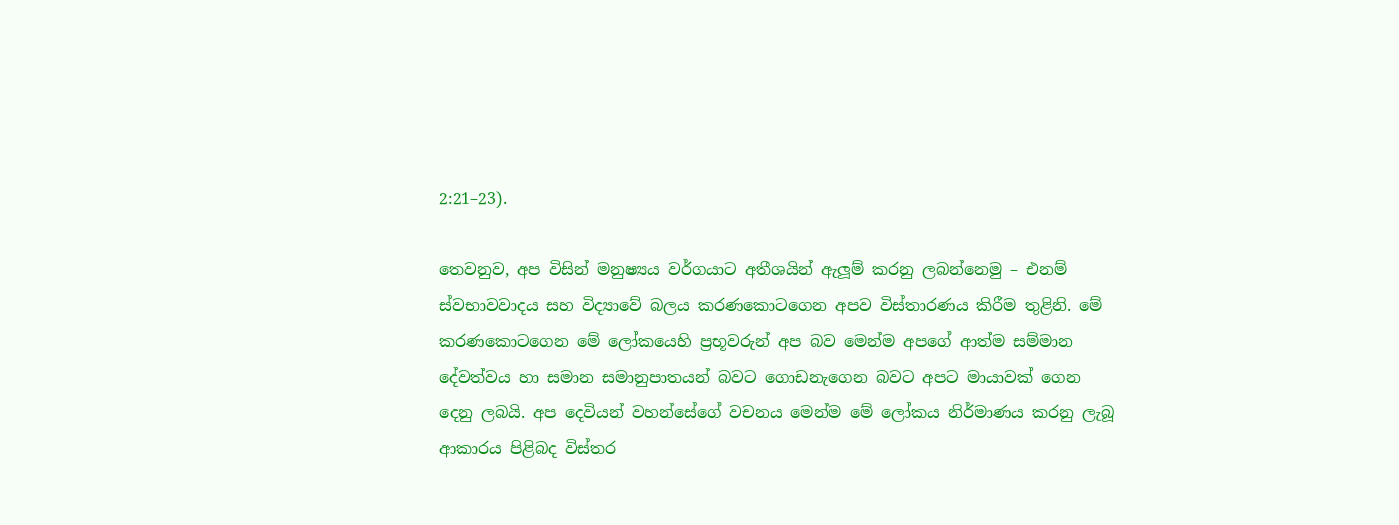2:21–23).

තෙවනුව, අප විසින් මනුෂ්‍යය වර්ගයාට අතීශයින් ඇලූම් කරනු ලබන්නෙමු – එනම් ස්වභාවවාදය සහ විද්‍යාවේ බලය කරණකොටගෙන අපව විස්තාරණය කිරීම තුළිනි. මේ කරණකොටගෙන මේ ලෝකයෙහි ප්‍රභූවරුන් අප බව මෙන්ම අපගේ ආත්ම සම්මාන දේවත්වය හා සමාන සමානුපාතයන් බවට ගොඩනැගෙන බවට අපට මායාවක් ගෙන දෙනු ලබයි. අප දෙවියන් වහන්සේගේ වචනය මෙන්ම මේ ලෝකය නිර්මාණය කරනු ලැබූ ආකාරය පිළිබද විස්තර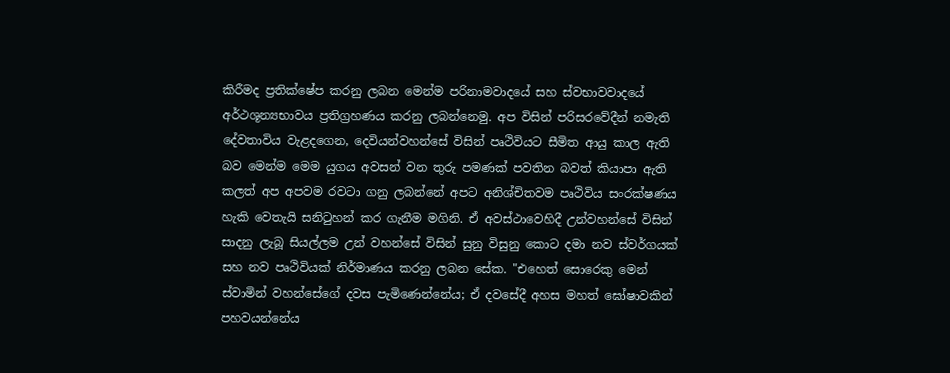කිරීමද ප්‍රතික්ෂේප කරනු ලබන මෙන්ම පරිනාමවාදයේ සහ ස්වභාවවාදයේ අර්ථශූන්‍යභාවය ප්‍රතිග්‍රහණය කරනු ලබන්නෙමු. අප විසින් පරිසරවේදීන් නමැති දේවතාවිය වැළදගෙන, දෙවියන්වහන්සේ විසින් පෘථිවියට සීමිත ආයු කාල ඇති බව මෙන්ම මෙම යුගය අවසන් වන තුරු පමණක් පවතින බවත් කියාපා ඇති කලත් අප අපවම රවටා ගනු ලබන්නේ අපට අනිශ්චිතවම පෘථිවිය සංරක්ෂණය හැකි වෙතැයි සනිටුහන් කර ගැනීම මගිනි. ඒ අවස්ථාවෙහිදී උන්වහන්සේ විසින් සාදනු ලැබූ සියල්ලම උන් වහන්සේ විසින් සුනු විසුනු කොට දමා නව ස්වර්ගයක් සහ නව පෘථිවියක් නිර්මාණය කරනු ලබන සේක. "එහෙත් සොරෙකු මෙන් ස්වාමින් වහන්සේගේ දවස පැමිණෙන්නේය; ඒ දවසේදී අහස මහත් ඝෝෂාවකින් පහවයන්නේය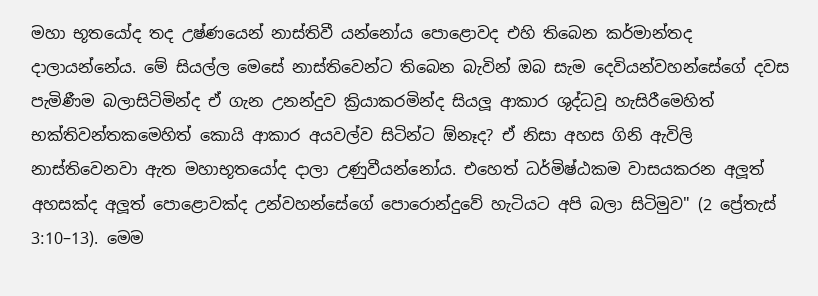මහා භූතයෝද තද උෂ්ණයෙන් නාස්තිවී යන්නෝය පොළොවද එහි තිබෙන කර්මාන්තද දාලායන්නේය. මේ සියල්ල මෙසේ නාස්තිවෙන්ට තිබෙන බැවින් ඔබ සැම දෙවියන්වහන්සේගේ දවස පැමිණීම බලාසිටිමින්ද ඒ ගැන උනන්දුව ක්‍රියාකරමින්ද සියලූ ආකාර ශුද්ධවූ හැසිරීමෙහිත් භක්තිවන්තකමෙහිත් කොයි ආකාර අයවල්ව සිටින්ට ඕනෑද? ඒ නිසා අහස ගිනි ඇවිලි නාස්තිවෙනවා ඇත මහාභූතයෝද දාලා උණුවීයන්නෝය. එහෙත් ධර්මිෂ්ඨකම වාසයකරන අලූත් අහසක්ද අලූත් පොළොවක්ද උන්වහන්සේගේ පොරොන්දුවේ හැටියට අපි බලා සිටිමුව" (2 ප්‍රේතැස් 3:10–13). මෙම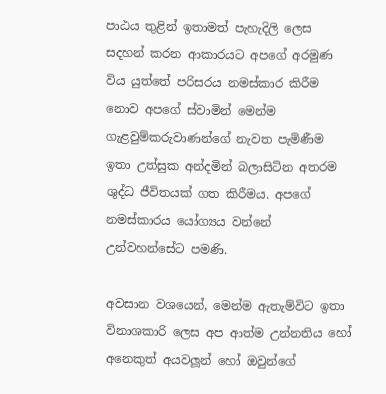පාඨය තුළින් ඉතාමත් පැහැදිලි ලෙස සදහන් කරන ආකාරයට අපගේ අරමුණ විය යුත්තේ පරිසරය නමස්කාර කිරීම නොව අපගේ ස්වාමින් මෙන්ම ගැළවුම්කරුවාණන්ගේ නැවත පැමිණීම ඉතා උත්සුක අන්දමින් බලාසිටින අතරම ශුද්ධ ජීවිතයක් ගත කිරීමය. අපගේ නමස්කාරය යෝග්‍යය වන්නේ උන්වහන්සේට පමණි.

අවසාන වශයෙන්, මෙන්ම ඇතැම්විට ඉතා විනාශකාරි ලෙස අප ආත්ම උන්නතිය හෝ අනෙකුත් අයවලූන් හෝ ඔවුන්ගේ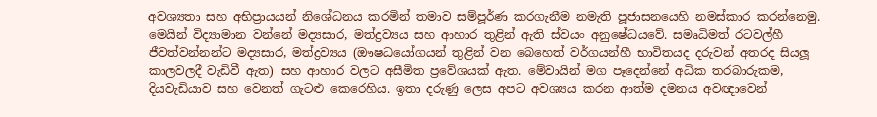අවශ්‍යතා සහ අභිප්‍රායයන් නිශේධනය කරමින් තමාව සම්පූර්ණ කරගැනීම නමැති පූජාසනයෙහි නමස්කාර කරන්නෙමු. මෙයින් විද්‍යාමාන වන්නේ මද්‍යසාර, මත්ද්‍රව්‍යය සහ ආහාර තුළින් ඇති ස්වයං අනුෂේධයවේ. සමෘධිමත් රටවල්හී ජීවත්වන්නන්ට මද්‍යසාර, මත්ද්‍රව්‍යය (ඖෂධයෝගයන් තුළින් වන බෙහෙත් වර්ගයන්හී භාවිතයද දරුවන් අතරද සියලූ කාලවලදී වැඩිවී ඇත) සහ ආහාර වලට අසීමිත ප්‍රවේශයක් ඇත. මේවායින් මග පෑදෙන්නේ අධික තරබාරුකම, දියවැඩියාව සහ වෙනත් ගැටළු කෙරෙහිය. ඉතා දරුණු ලෙස අපට අවශ්‍යය කරන ආත්ම දමනය අවඥාවෙන්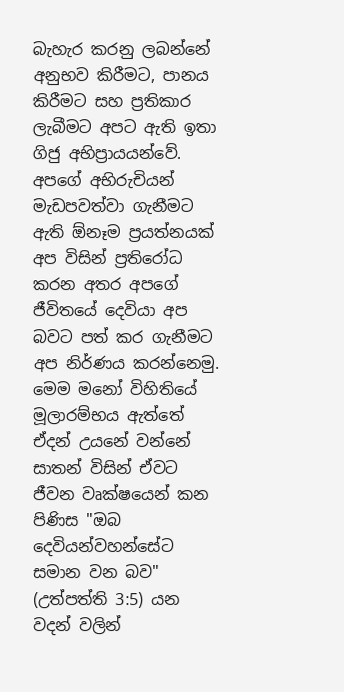බැහැර කරනු ලබන්නේ අනුභව කිරීමට, පානය කිරීමට සහ ප්‍රතිකාර ලැබීමට අපට ඇති ඉතා ගිජු අභිප්‍රායයන්වේ. අපගේ අභිරුචියන් මැඩපවත්වා ගැනීමට ඇති ඕනෑම ප්‍රයත්නයක් අප විසින් ප්‍රතිරෝධ කරන අතර අපගේ ජීවිතයේ දෙවියා අප බවට පත් කර ගැනීමට අප නිර්ණය කරන්නෙමු. මෙම මනෝ විහිතියේ මූලාරම්භය ඇත්තේ ඒදන් උයනේ වන්නේ සාතන් විසින් ඒවට ජීවන වෘක්ෂයෙන් කන පිණිස "ඔබ දෙවියන්වහන්සේට සමාන වන බව" (උත්පත්ති 3:5) යන වදන් වලින්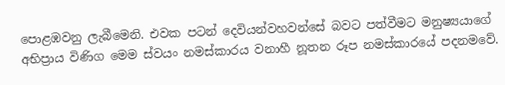පොළඹවනු ලැබීමෙනි. එවක පටන් දෙවියන්වහවන්සේ බවට පත්වීමට මනුෂ්‍යයාගේ අභිප්‍රාය විණිග මෙම ස්වයං නමස්කාරය වනාහී නූතන රූප නමස්කාරයේ පදනමවේ.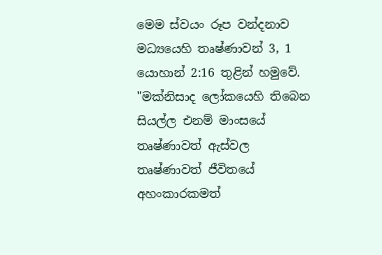මෙම ස්වයං රූප වන්දනාව මධ්‍යයෙහි තෘෂ්ණාවන් 3, 1 යොහාන් 2:16 තුළින් හමුවේ. "මක්නිසාද ලෝකයෙහි තිබෙන සියල්ල එනම් මාංසයේ තෘෂ්ණාවත් ඇස්වල තෘෂ්ණාවත් ජීවිතයේ අහංකාරකමත්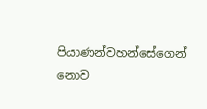පියාණන්වහන්සේගෙන් නොව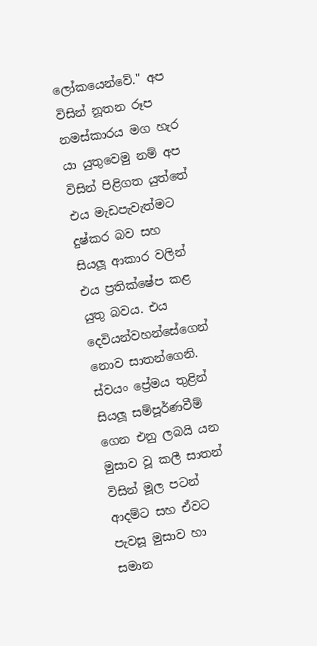ලෝකයෙන්වේ." අප විසින් නූතන රූප නමස්කාරය මග හැර යා යුතුවෙමු නම් අප විසින් පිළිගත යුත්තේ එය මැඩපැවැත්මට දුෂ්කර බව සහ සියලූ ආකාර වලින් එය ප්‍රතික්ෂේප කළ යුතු බවය. එය දෙවියන්වහන්සේගෙන් නොව සාතන්ගෙනි. ස්වයං ප්‍රේමය තුළින් සියලූ සම්පූර්ණවීම් ගෙන එනු ලබයි යන මුසාව වූ කලී සාතන් විසින් මූල පටන් ආදම්ට සහ ඒවට පැවසූ මුසාව හා සමාන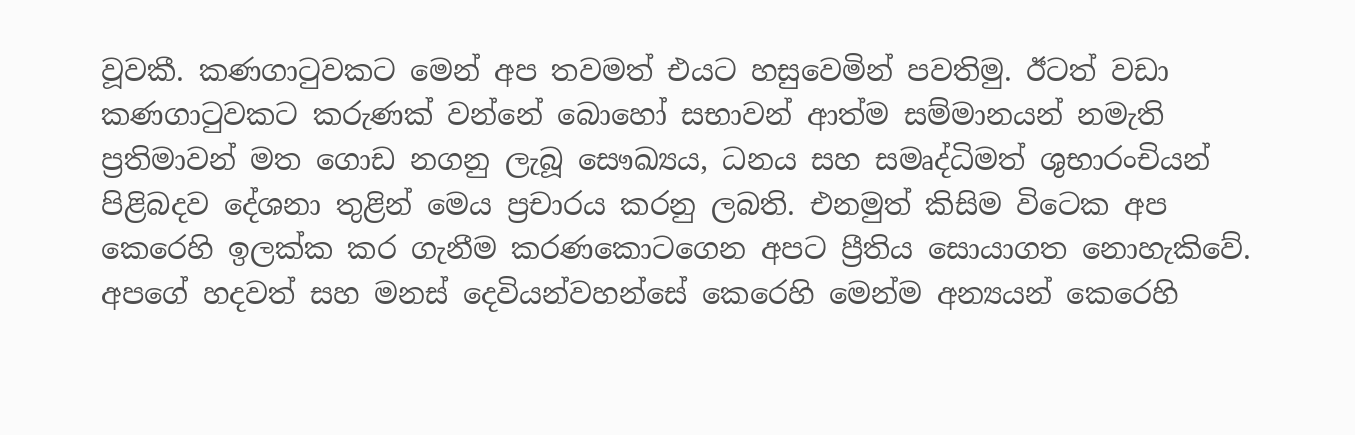වූවකී. කණගාටුවකට මෙන් අප තවමත් එයට හසුවෙමින් පවතිමු. ඊටත් වඩා කණගාටුවකට කරුණක් වන්නේ බොහෝ සභාවන් ආත්ම සම්මානයන් නමැති ප්‍රතිමාවන් මත ගොඩ නගනු ලැබූ සෞඛ්‍යය, ධනය සහ සමෘද්ධිමත් ශුභාරංචියන් පිළිබදව දේශනා තුළින් මෙය ප්‍රචාරය කරනු ලබති. එනමුත් කිසිම විටෙක අප කෙරෙහි ඉලක්ක කර ගැනීම කරණකොටගෙන අපට ප්‍රීතිය සොයාගත නොහැකිවේ. අපගේ හදවත් සහ මනස් දෙවියන්වහන්සේ කෙරෙහි මෙන්ම අන්‍යයන් කෙරෙහි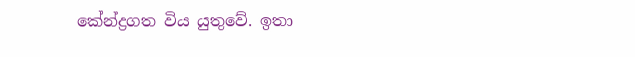කේන්ද්‍රගත විය යුතුවේ. ඉතා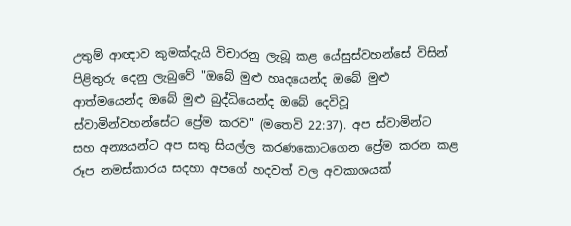උතුම් ආඥාව කුමක්දැයි විචාරනු ලැබූ කළ යේසුස්වහන්සේ විසින් පිළිතුරු දෙනු ලැබුවේ "ඔබේ මුළු හෘදයෙන්ද ඔබේ මුළු ආත්මයෙන්ද ඔබේ මුළු බුද්ධියෙන්ද ඔබේ දෙවිවූ ස්වාමින්වහන්සේට ප්‍රේම කරව" (මතෙවි 22:37). අප ස්වාමින්ට සහ අන්‍යයන්ට අප සතු සියල්ල කරණකොටගෙන ප්‍රේම කරන කළ රූප නමස්කාරය සදහා අපගේ හදවත් වල අවකාශයක්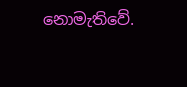නොමැතිවේ.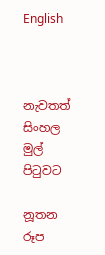English



නැවතත් සිංහල මුල් පිටුවට

නූතන රූප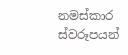නමස්කාර ස්වරූපයන්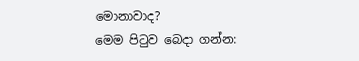මොනාවාද?
මෙම පිටුව බෙදා ගන්න: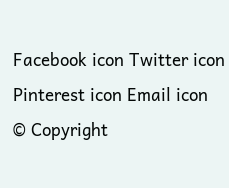Facebook icon Twitter icon Pinterest icon Email icon
© Copyright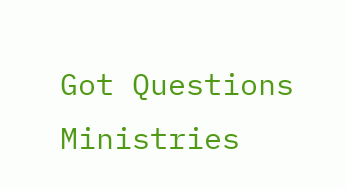Got Questions Ministries